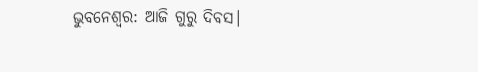ଭୁବନେଶ୍ୱର: ଆଜି ଗୁରୁ ଦିବସ।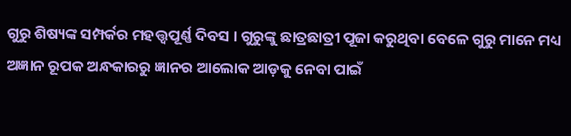ଗୁରୁ ଶିଷ୍ୟଙ୍କ ସମ୍ପର୍କର ମହତ୍ତ୍ୱପୂର୍ଣ୍ଣ ଦିବସ । ଗୁରୁଙ୍କୁ ଛାତ୍ରଛାତ୍ରୀ ପୂଜା କରୁଥିବା ବେଳେ ଗୁରୁ ମାନେ ମଧ୍ୟ ଅଜ୍ଞାନ ରୂପକ ଅନ୍ଧକାରରୁ ଜ୍ଞାନର ଆଲୋକ ଆଡ଼କୁ ନେବା ପାଇଁ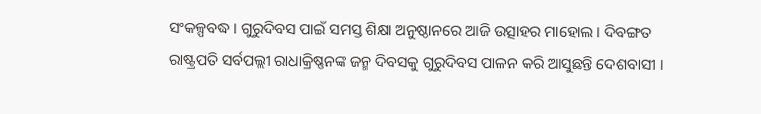ସଂକଳ୍ପବଦ୍ଧ । ଗୁରୁଦିବସ ପାଇଁ ସମସ୍ତ ଶିକ୍ଷା ଅନୁଷ୍ଠାନରେ ଆଜି ଉତ୍ସାହର ମାହୋଲ । ଦିବଙ୍ଗତ ରାଷ୍ଟ୍ରପତି ସର୍ବପଲ୍ଲୀ ରାଧାକ୍ରିଷ୍ଣନଙ୍କ ଜନ୍ମ ଦିବସକୁ ଗୁରୁଦିବସ ପାଳନ କରି ଆସୁଛନ୍ତି ଦେଶବାସୀ ।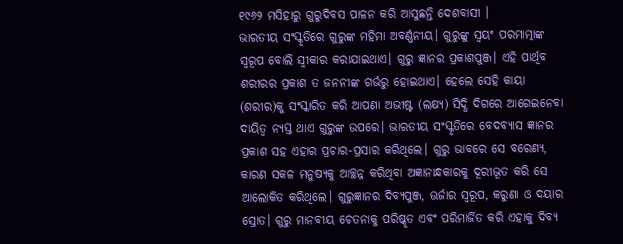୧୯୬୨ ମସିହାରୁ ଗୁରୁଦିବସ ପାଳନ କରି ଆସୁଛନ୍ତି ଦେଶବାସୀ ।
ଭାରତୀୟ ସଂସ୍କୃତିରେ ଗୁରୁଙ୍କ ମହିମା ଅବର୍ଣ୍ଣନୀୟ। ଗୁରୁଙ୍କୁ ସ୍ବୟଂ ପରମାତ୍ମାଙ୍କ ସ୍ବରୂପ ବୋଲି ସ୍ବୀକାର କରାଯାଇଥାଏ। ଗୁରୁ ଜ୍ଞାନର ପ୍ରକାଶପୁଞ୍ଜ। ଏହି ପାର୍ଥିବ ଶରୀରର ପ୍ରକାଶ ତ ଜନନୀଙ୍କ ଗର୍ଭରୁ ହୋଇଥାଏ। ହେଲେ ସେହି କାୟା (ଶରୀର)କୁ ସଂସ୍କାରିତ କରି ଆପଣା ଅଭୀଷ୍ଟ (ଲକ୍ଷ୍ୟ) ସିଦ୍ଧି ଦିଗରେ ଆଗେଇନେବା ଦାୟିତ୍ବ ନ୍ୟସ୍ତ ଥାଏ ଗୁରୁଙ୍କ ଉପରେ। ଭାରତୀୟ ସଂସ୍କୃତିରେ ବେଦବ୍ୟାସ ଜ୍ଞାନର ପ୍ରକାଶ ସହ ଏହାର ପ୍ରଚାର-ପ୍ରସାର କରିଥିଲେ। ଗୁରୁ ଭାବରେ ସେ ବରେଣ୍ୟ, କାରଣ ସକଳ ମନୁଷ୍ୟକୁ ଆଚ୍ଛନ୍ନ କରିଥିବା ଅଜ୍ଞାନାନ୍ଧକାରକୁ ଦୂରୀଭୂତ କରି ସେ ଆଲୋକିତ କରିଥିଲେ। ଗୁରୁଜ୍ଞାନର ଦିବ୍ୟପୁଞ୍ଜ, ଊର୍ଜାର ସ୍ବରୂପ, କରୁଣା ଓ ଦୟାର ସ୍ରୋତ। ଗୁରୁ ମାନବୀୟ ଚେତନାକୁ ପରିଷ୍କୃତ ଏବଂ ପରିମାର୍ଜିତ କରି ଏହାକୁ ଦିବ୍ୟ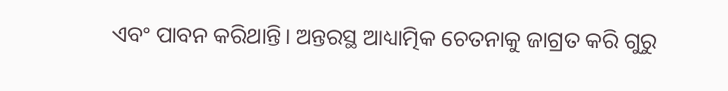ଏବଂ ପାବନ କରିଥାନ୍ତି। ଅନ୍ତରସ୍ଥ ଆଧ୍ୟାତ୍ମିକ ଚେତନାକୁ ଜାଗ୍ରତ କରି ଗୁରୁ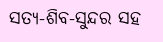ସତ୍ୟ-ଶିବ-ସୁନ୍ଦର ସହ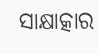ସାକ୍ଷାତ୍କାର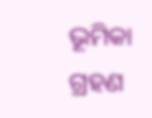ଭୂମିକା ଗ୍ରହଣ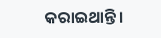କରାଇଥାନ୍ତି।